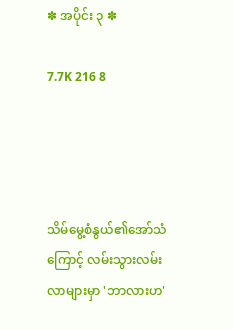✽ အပိုင်း ၃ ✽

7.7K 216 8




သိမ်မွေ့စံနွယ်၏အော်သံကြောင့် လမ်းသွားလမ်းလာများမှာ 'ဘာလားဟ'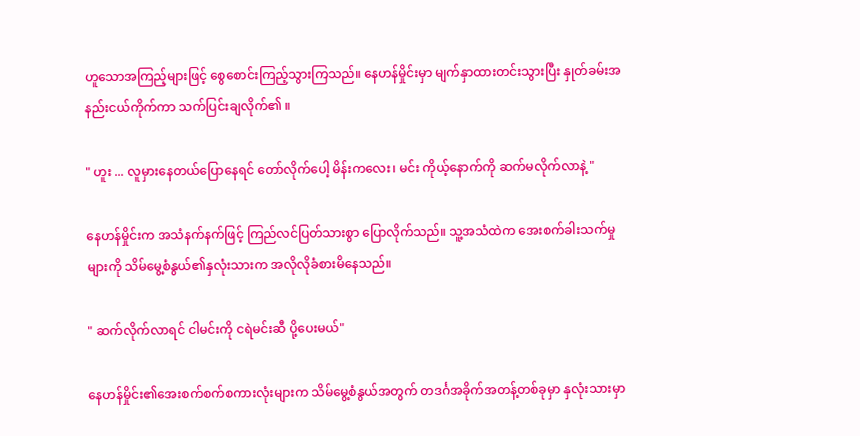ဟူသောအကြည့်များဖြင့် စွေစောင်းကြည့်သွားကြသည်။ နေဟန်မှိုင်းမှာ မျက်နှာထားတင်းသွားပြီး နှုတ်ခမ်းအနည်းငယ်ကိုက်ကာ သက်ပြင်းချလိုက်၏ ။

" ဟူး ... လူမှားနေတယ်ပြောနေရင် တော်လိုက်ပေါ့ မိန်းကလေး၊ မင်း ကိုယ့်နောက်ကို ဆက်မလိုက်လာနဲ့ "

နေဟန်မှိုင်းက အသံနက်နက်ဖြင့် ကြည်လင်ပြတ်သားစွာ ပြောလိုက်သည်။ သူ့အသံထဲက အေးစက်ခါးသက်မှုများကို သိမ်မွေ့စံနွယ်၏နှလုံးသားက အလိုလိုခံစားမိနေသည်။

" ဆက်လိုက်လာရင် ငါမင်းကို ငရဲမင်းဆီ ပို့ပေးမယ်"

နေဟန်မှိုင်း၏အေးစက်စက်စကားလုံးများက သိမ်မွေ့စံနွယ်အတွက် တဒင်္ဂအခိုက်အတန့်တစ်ခုမှာ နှလုံးသားမှာ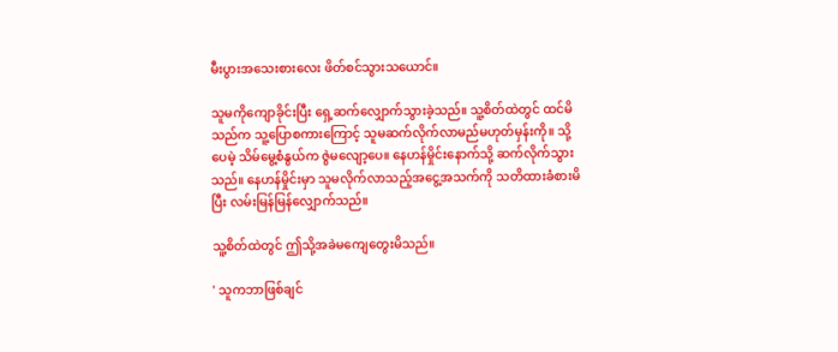မီးပွားအသေးစားလေး ဖိတ်စင်သွားသယောင်။

သူမကိုကျောခိုင်းပြီး ရှေ့ဆက်လျှောက်သွားခဲ့သည်။ သူ့စိတ်ထဲတွင် ထင်မိသည်က သူ့ပြောစကားကြောင့် သူမဆက်လိုက်လာမည်မဟုတ်မှန်းကို။ သို့ပေမဲ့ သိမ်မွေ့စံနွယ်က ဇွဲမလျော့ပေ။ နေဟန်မှိုင်းနောက်သို့ ဆက်လိုက်သွားသည်။ နေဟန်မှိုင်းမှာ သူမလိုက်လာသည့်အငွေ့အသက်ကို သတိထားခံစားမိပြီး လမ်းမြန်မြန်လျှောက်သည်။

သူ့စိတ်ထဲတွင် ဤသို့အခဲမကျေတွေးမိသည်။

' သူကဘာဖြစ်ချင်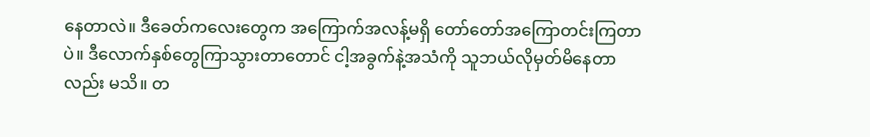နေတာလဲ။ ဒီခေတ်ကလေးတွေက အကြောက်အလန့်မရှိ တော်တော်အကြောတင်းကြတာပဲ။ ဒီလောက်နှစ်တွေကြာသွားတာတောင် ငါ့အခွက်နဲ့အသံကို သူဘယ်လိုမှတ်မိနေတာလည်း မသိ။ တ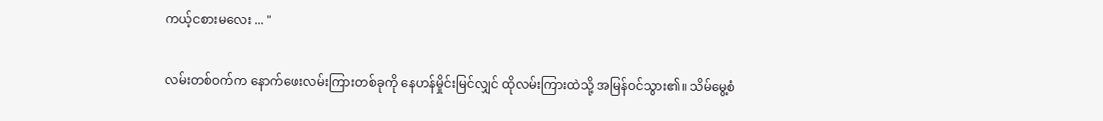ကယ့်ငစားမလေး ... "

လမ်းတစ်ဝက်က နောက်ဖေးလမ်းကြားတစ်ခုကို နေဟန်မှိုင်းမြင်လျှင် ထိုလမ်းကြားထဲသို့ အမြန်ဝင်သွား၏။ သိမ်မွေ့စံ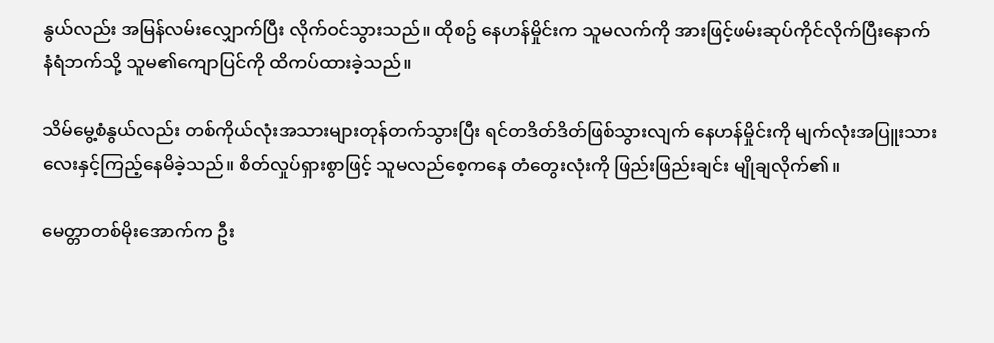နွယ်လည်း အမြန်လမ်းလျှောက်ပြီး လိုက်ဝင်သွားသည်။ ထိုစဥ် နေဟန်မှိုင်းက သူမလက်ကို အားဖြင့်ဖမ်းဆုပ်ကိုင်လိုက်ပြီးနောက် နံရံဘက်သို့ သူမ၏ကျောပြင်ကို ထိကပ်ထားခဲ့သည်။

သိမ်မွေ့စံနွယ်လည်း တစ်ကိုယ်လုံးအသားများတုန်တက်သွားပြီး ရင်တဒိတ်ဒိတ်ဖြစ်သွားလျက် နေဟန်မှိုင်းကို မျက်လုံးအပြူးသားလေးနှင့်ကြည့်နေမိခဲ့သည်။ စိတ်လှုပ်ရှားစွာဖြင့် သူမလည်စေ့ကနေ တံတွေးလုံးကို ဖြည်းဖြည်းချင်း မျိုချလိုက်၏။

မေတ္တာတစ်မိုးအောက်က ဦး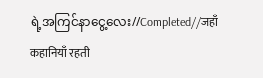ရဲ့အကြင်နာငွေ့လေး//Completed//जहाँ कहानियाँ रहती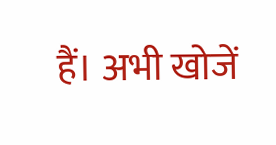हैं। अभी खोजें